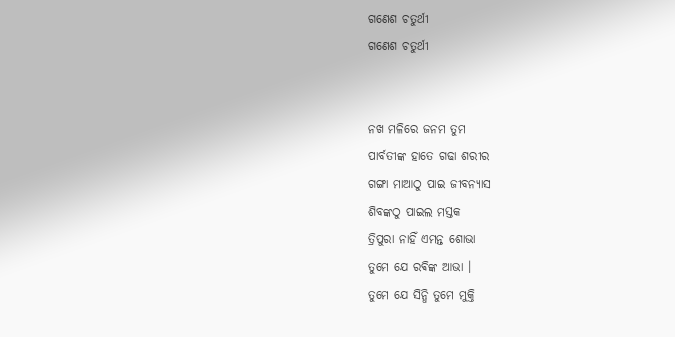ଗଣେଶ ଚତୁର୍ଥୀ
ଗଣେଶ ଚତୁର୍ଥୀ


ନଖ ମଳିରେ ଜନମ ତୁମ
ପାର୍ବତୀଙ୍କ ହାତେ ଗଢା ଶରୀର
ଗଙ୍ଗା ମାଆଠୁ ପାଇ ଜୀବନ୍ୟାସ
ଶିବଙ୍କଠୁ ପାଇଲ ମସ୍ତକ
ତ୍ରିପୁରା ନାହିଁ ଏମନ୍ତ ଶୋଭା
ତୁମେ ଯେ ରଵିଙ୍କ ଆଭା ।
ତୁମେ ଯେ ସିନ୍ଧି ତୁମେ ମୁକ୍ତି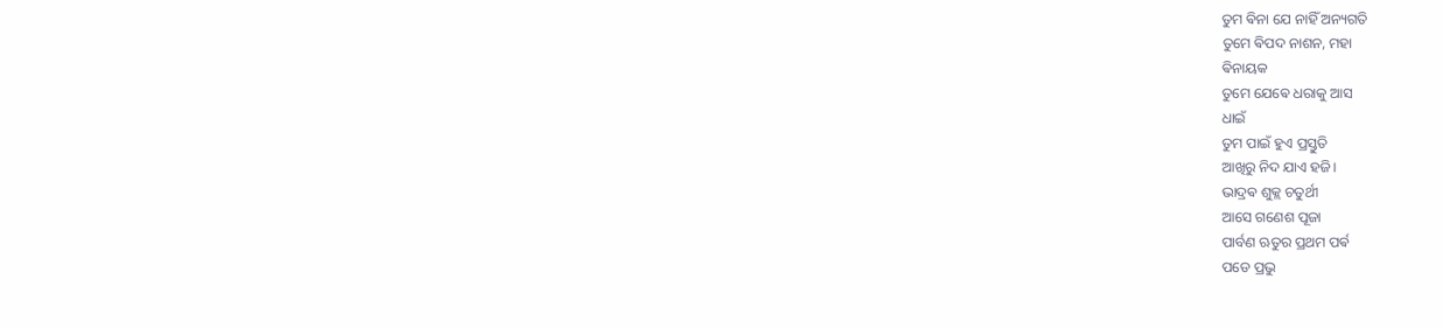ତୁମ ଵିନା ଯେ ନାହିଁ ଅନ୍ୟଗତି
ତୁମେ ଵିପଦ ନାଶନ, ମହା
ଵିନାୟକ
ତୁମେ ଯେଵେ ଧରାକୁ ଆସ
ଧାଇଁ
ତୁମ ପାଇଁ ହୁଏ ପ୍ରସ୍ତୁତି
ଆଖିରୁ ନିଦ ଯାଏ ହଜି।
ଭାଦ୍ରଵ ଶୁକ୍ଲ ଚତୁର୍ଥୀ
ଆସେ ଗଣେଶ ପୂଜା
ପାର୍ବଣ ଋତୁର ପ୍ରଥମ ପର୍ଵ
ପଡେ ପ୍ରଭୁ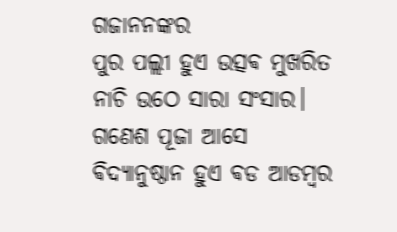ଗଜାନନଙ୍କର
ପୁର ପଲ୍ଲୀ ହୁଏ ଉତ୍ସଵ ମୁଖରିତ
ନାଚି ଉଠେ ସାରା ସଂସାର।
ଗଣେଶ ପୂଜା ଆସେ
ଵିଦ୍ୟାନୁଷ୍ଠାନ ହୁଏ ଵଡ ଆଡମ୍ବର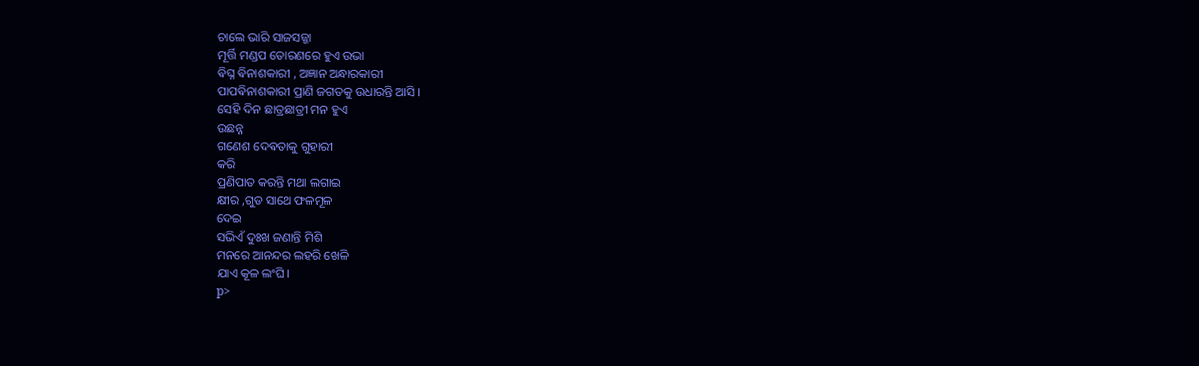ଚାଲେ ଭାରି ସାଜସଜ୍ଜା
ମୂର୍ତ୍ତି ମଣ୍ଡପ ତୋରଣରେ ହୁଏ ଉଭା
ଵିଘ୍ନ ଵିନାଶକାରୀ , ଅଜ୍ଞାନ ଅନ୍ଧାରକାରୀ
ପାପଵିନାଶକାରୀ ପ୍ରାଣି ଜଗତକୁ ଉଧାରନ୍ତି ଆସି ।
ସେହି ଦିନ ଛାତ୍ରଛାତ୍ରୀ ମନ ହୁଏ
ଉଛନ୍ନ
ଗଣେଶ ଦେଵତାକୁ ଗୁହାରୀ
କରି
ପ୍ରଣିପାତ କରନ୍ତି ମଥା ଲଗାଇ
କ୍ଷୀର ,ଗୁଡ ସାଥେ ଫଳମୂଳ
ଦେଇ
ସଭିଏଁ ଦୁଃଖ ଜଣାନ୍ତି ମିଶି
ମନରେ ଆନନ୍ଦର ଲହରି ଖେଳି
ଯାଏ କୂଳ ଲଂଘି।
p>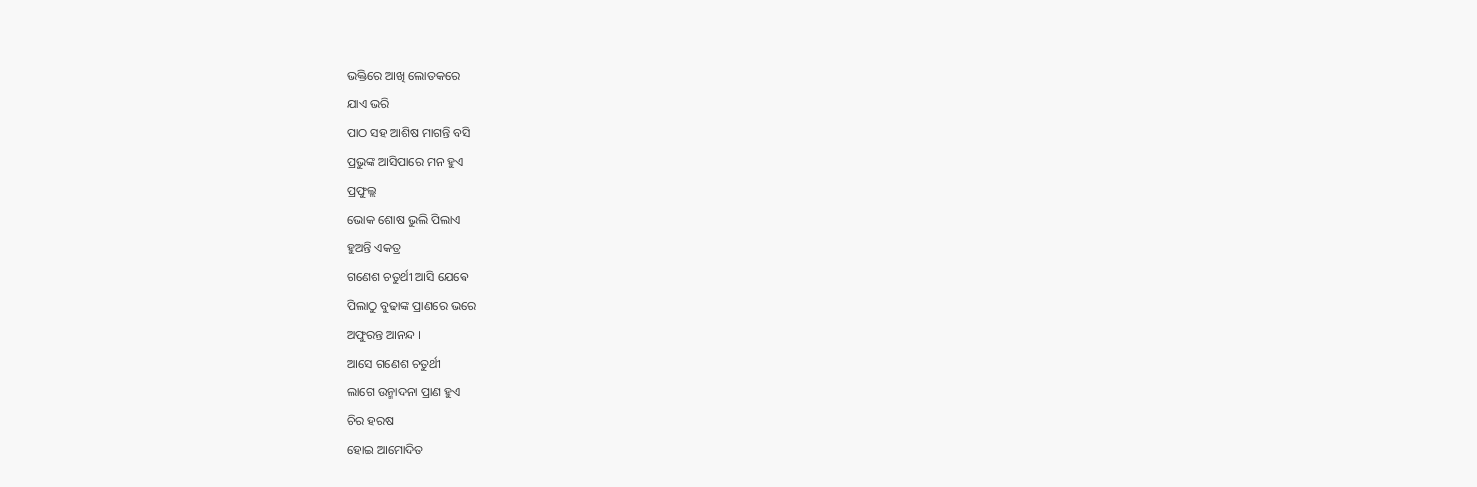ଭକ୍ତିରେ ଆଖି ଲୋତକରେ
ଯାଏ ଭରି
ପାଠ ସହ ଆଶିଷ ମାଗନ୍ତି ବସି
ପ୍ରଭୁଙ୍କ ଆସିପାରେ ମନ ହୁଏ
ପ୍ରଫୁଲ୍ଲ
ଭୋକ ଶୋଷ ଭୁଲି ପିଲାଏ
ହୁଅନ୍ତି ଏକତ୍ର
ଗଣେଶ ଚତୁର୍ଥୀ ଆସି ଯେଵେ
ପିଲାଠୁ ବୁଢାଙ୍କ ପ୍ରାଣରେ ଭରେ
ଅଫୁରନ୍ତ ଆନନ୍ଦ ।
ଆସେ ଗଣେଶ ଚତୁର୍ଥୀ
ଲାଗେ ଉନ୍ମାଦନା ପ୍ରାଣ ହୁଏ
ଚିର ହରଷ
ହୋଇ ଆମୋଦିତ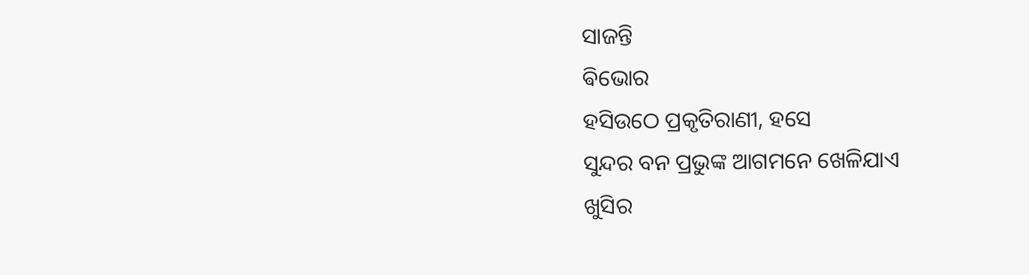ସାଜନ୍ତି
ଵିଭୋର
ହସିଉଠେ ପ୍ରକୃତିରାଣୀ, ହସେ
ସୁନ୍ଦର ବନ ପ୍ରଭୁଙ୍କ ଆଗମନେ ଖେଳିଯାଏ
ଖୁସିର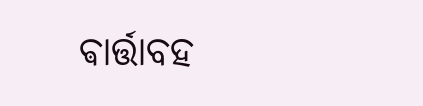ଵାର୍ତ୍ତାବହ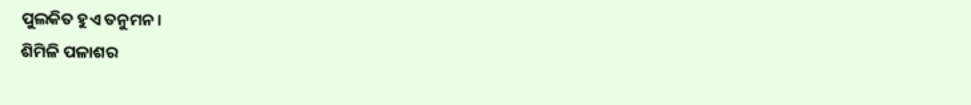ପୁଲକିତ ହୁଏ ତନୁମନ।
ଶିମିଳି ପଳାଶର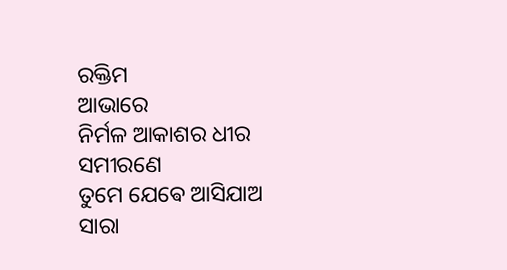ରକ୍ତିମ
ଆଭାରେ
ନିର୍ମଳ ଆକାଶର ଧୀର ସମୀରଣେ
ତୁମେ ଯେଵେ ଆସିଯାଅ
ସାରା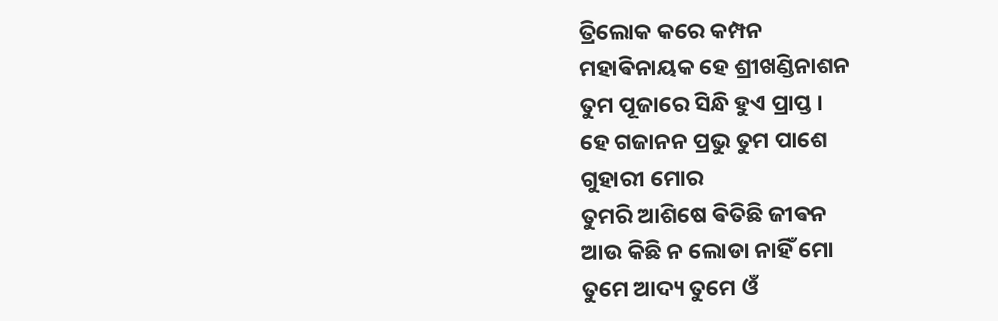ତ୍ରିଲୋକ କରେ କମ୍ପନ
ମହାଵିନାୟକ ହେ ଶ୍ରୀଖଣ୍ଡିନାଶନ
ତୁମ ପୂଜାରେ ସିନ୍ଧି ହୁଏ ପ୍ରାପ୍ତ ।
ହେ ଗଜାନନ ପ୍ରଭୁ ତୁମ ପାଶେ
ଗୁହାରୀ ମୋର
ତୁମରି ଆଶିଷେ ଵିତିଛି ଜୀଵନ
ଆଉ କିଛି ନ ଲୋଡା ନାହିଁ ମୋ
ତୁମେ ଆଦ୍ୟ ତୁମେ ଓଁ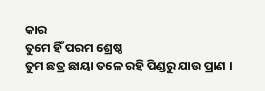କାର
ତୁମେ ହିଁ ପରମ ଶ୍ରେଷ୍ଠ
ତୁମ ଛତ୍ର ଛାୟା ତଳେ ରହି ପିଣ୍ଡରୁ ଯାଉ ପ୍ରାଣ ।